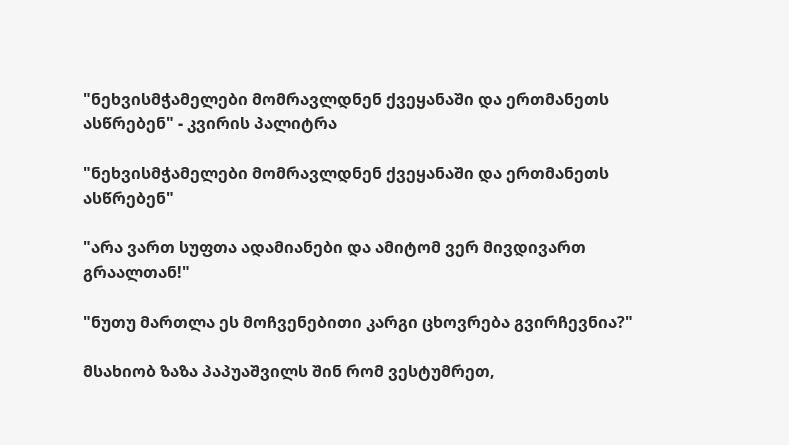"ნეხვისმჭამელები მომრავლდნენ ქვეყანაში და ერთმანეთს ასწრებენ" - კვირის პალიტრა

"ნეხვისმჭამელები მომრავლდნენ ქვეყანაში და ერთმანეთს ასწრებენ"

"არა ვართ სუფთა ადამიანები და ამიტომ ვერ მივდივართ გრაალთან!"

"ნუთუ მართლა ეს მოჩვენებითი კარგი ცხოვრება გვირჩევნია?"

მსახიობ ზაზა პაპუაშვილს შინ რომ ვესტუმრეთ,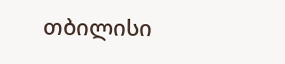თბილისი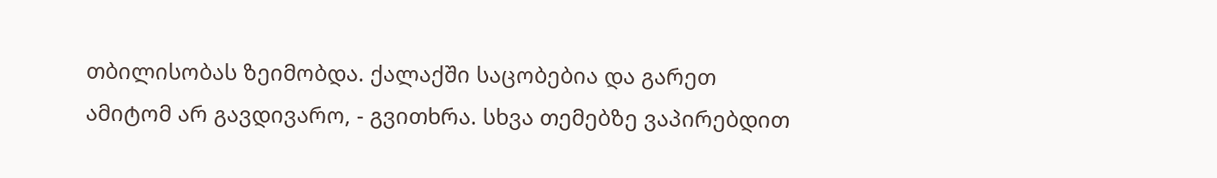თბილისობას ზეიმობდა. ქალაქში საცობებია და გარეთ ამიტომ არ გავდივარო, - გვითხრა. სხვა თემებზე ვაპირებდით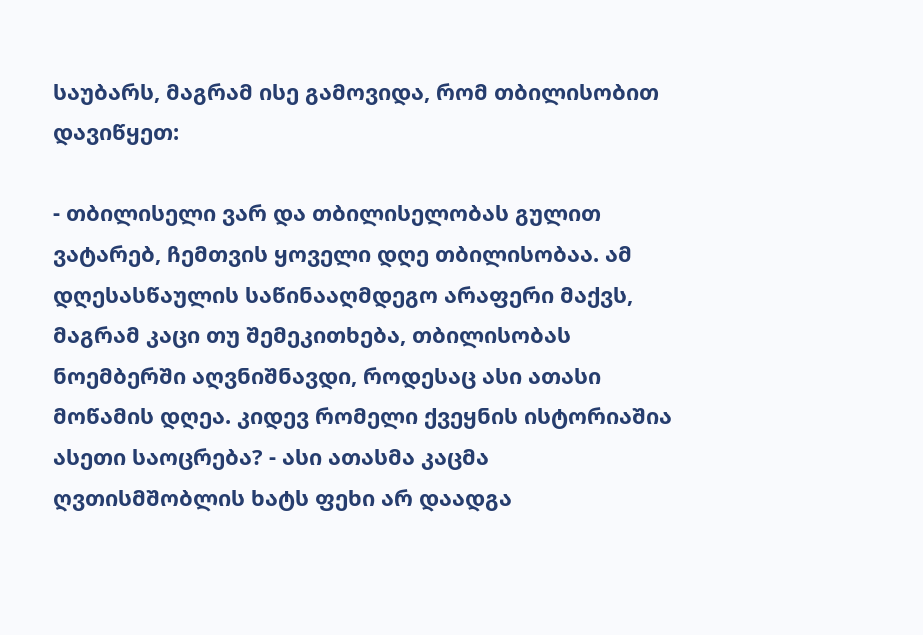საუბარს, მაგრამ ისე გამოვიდა, რომ თბილისობით დავიწყეთ:

- თბილისელი ვარ და თბილისელობას გულით ვატარებ, ჩემთვის ყოველი დღე თბილისობაა. ამ დღესასწაულის საწინააღმდეგო არაფერი მაქვს, მაგრამ კაცი თუ შემეკითხება, თბილისობას ნოემბერში აღვნიშნავდი, როდესაც ასი ათასი მოწამის დღეა. კიდევ რომელი ქვეყნის ისტორიაშია ასეთი საოცრება? - ასი ათასმა კაცმა ღვთისმშობლის ხატს ფეხი არ დაადგა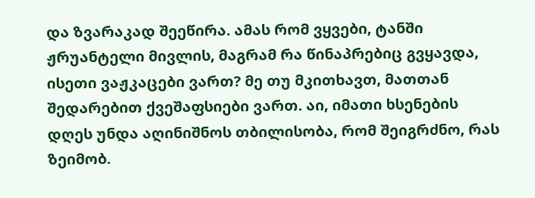და ზვარაკად შეეწირა. ამას რომ ვყვები, ტანში ჟრუანტელი მივლის, მაგრამ რა წინაპრებიც გვყავდა, ისეთი ვაჟკაცები ვართ? მე თუ მკითხავთ, მათთან შედარებით ქვეშაფსიები ვართ. აი, იმათი ხსენების დღეს უნდა აღინიშნოს თბილისობა, რომ შეიგრძნო, რას ზეიმობ.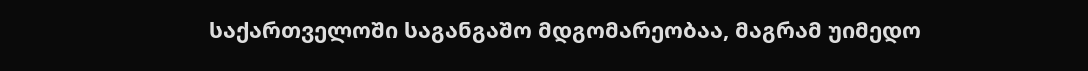საქართველოში საგანგაშო მდგომარეობაა, მაგრამ უიმედო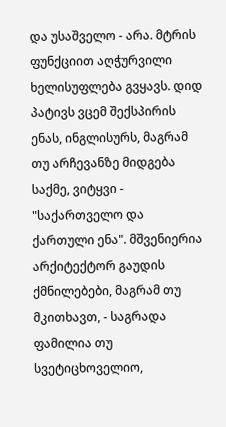და უსაშველო - არა. მტრის ფუნქციით აღჭურვილი ხელისუფლება გვყავს. დიდ პატივს ვცემ შექსპირის ენას, ინგლისურს, მაგრამ თუ არჩევანზე მიდგება საქმე, ვიტყვი - "საქართველო და ქართული ენა". მშვენიერია არქიტექტორ გაუდის ქმნილებები, მაგრამ თუ მკითხავთ, - საგრადა ფამილია თუ სვეტიცხოველიო,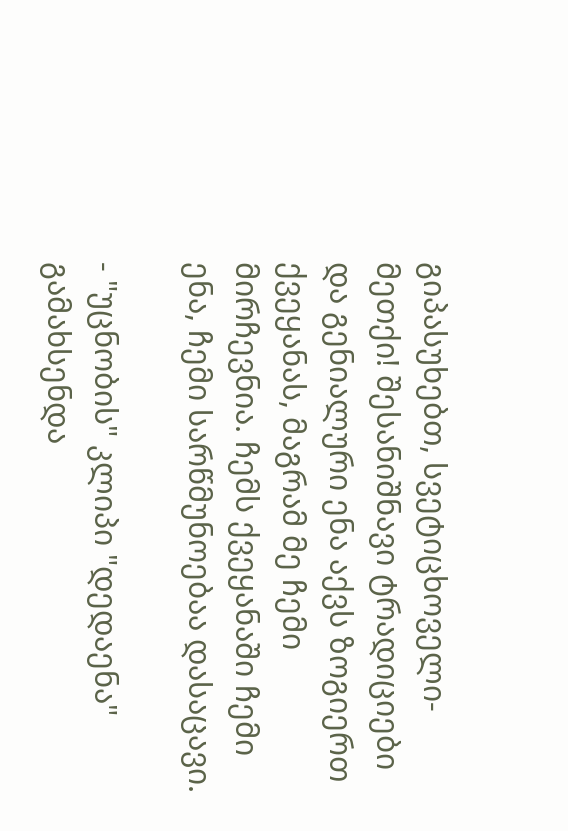გიპასუხებთ, სვეტიცხოველი-მეთქი! შესანიშნავი ტრადიციები და გენიალური ენა აქვს ზოგიერთ ქვეყანას, მაგრამ მე ჩემი მირჩევნია. ჩემს ქვეყანაში ჩემი ენა, ჩემი სარწმუნოებაა დასაცავი.

- "უცნობის" კლიპი "დედაენა" გამახსენდა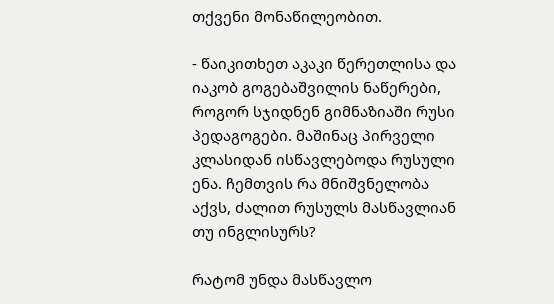თქვენი მონაწილეობით.

- წაიკითხეთ აკაკი წერეთლისა და იაკობ გოგებაშვილის ნაწერები, როგორ სჯიდნენ გიმნაზიაში რუსი პედაგოგები. მაშინაც პირველი კლასიდან ისწავლებოდა რუსული ენა. ჩემთვის რა მნიშვნელობა აქვს, ძალით რუსულს მასწავლიან თუ ინგლისურს?

რატომ უნდა მასწავლო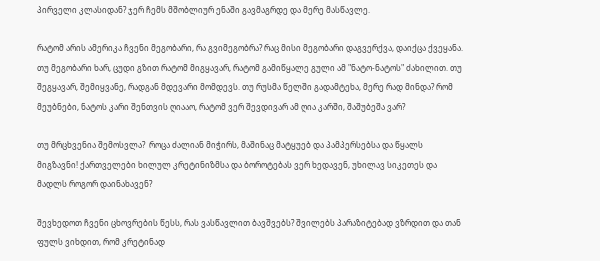პირველი კლასიდან? ჯერ ჩემს მშობლიურ ენაში გავმაგრდე და მერე მასწავლე.

რატომ არის ამერიკა ჩვენი მეგობარი, რა გვიმეგობრა? რაც მისი მეგობარი დაგვერქვა, დაიქცა ქვეყანა. თუ მეგობარი ხარ, ცუდი გზით რატომ მიგყავარ, რატომ გამიწყალე გული ამ "ნატო-ნატოს" ძახილით. თუ შეგყავარ, შემიყვანე, რადგან მდევარი მომდევს. თუ რუსმა წელში გადამტეხა, მერე რად მინდა? რომ მეუბნები, ნატოს კარი შენთვის ღიააო, რატომ ვერ შევდივარ ამ ღია კარში, შაშუბეშა ვარ?

თუ მრცხვენია შემოსვლა?  როცა ძალიან მიჭირს, მაშინაც მატყუებ და პამპერსებსა და წყალს მიგზავნი! ქართველები ხილულ კრეტინიზმსა და ბოროტებას ვერ ხედავენ, უხილავ სიკეთეს და მადლს როგორ დაინახავენ?

შევხედოთ ჩვენი ცხოვრების წესს, რას ვასწავლით ბავშვებს? შვილებს პარაზიტებად ვზრდით და თან ფულს ვიხდით, რომ კრეტინად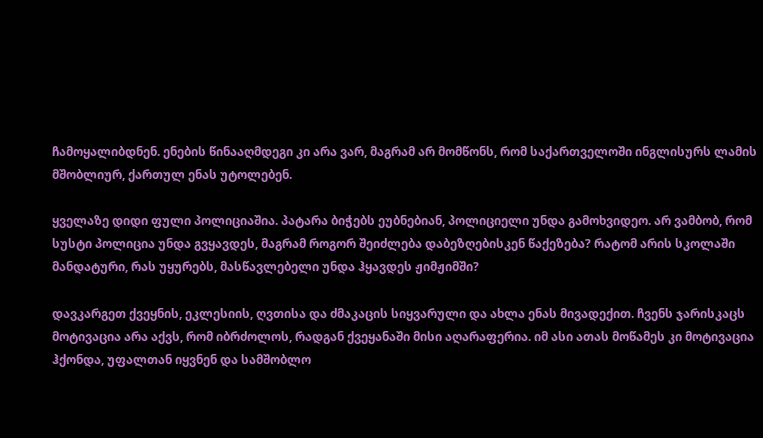ჩამოყალიბდნენ. ენების წინააღმდეგი კი არა ვარ, მაგრამ არ მომწონს, რომ საქართველოში ინგლისურს ლამის მშობლიურ, ქართულ ენას უტოლებენ.

ყველაზე დიდი ფული პოლიციაშია. პატარა ბიჭებს ეუბნებიან, პოლიციელი უნდა გამოხვიდეო. არ ვამბობ, რომ სუსტი პოლიცია უნდა გვყავდეს, მაგრამ როგორ შეიძლება დაბეზღებისკენ წაქეზება? რატომ არის სკოლაში მანდატური, რას უყურებს, მასწავლებელი უნდა ჰყავდეს ჟიმჟიმში?

დავკარგეთ ქვეყნის, ეკლესიის, ღვთისა და ძმაკაცის სიყვარული და ახლა ენას მივადექით. ჩვენს ჯარისკაცს მოტივაცია არა აქვს, რომ იბრძოლოს, რადგან ქვეყანაში მისი აღარაფერია. იმ ასი ათას მოწამეს კი მოტივაცია ჰქონდა, უფალთან იყვნენ და სამშობლო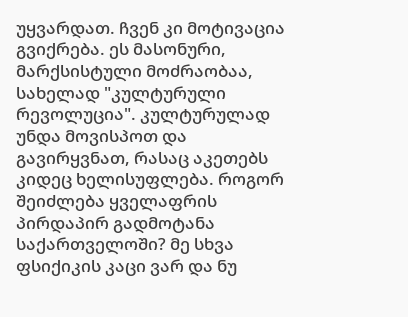უყვარდათ. ჩვენ კი მოტივაცია გვიქრება. ეს მასონური, მარქსისტული მოძრაობაა, სახელად "კულტურული რევოლუცია". კულტურულად უნდა მოვისპოთ და გავირყვნათ, რასაც აკეთებს კიდეც ხელისუფლება. როგორ შეიძლება ყველაფრის პირდაპირ გადმოტანა საქართველოში? მე სხვა ფსიქიკის კაცი ვარ და ნუ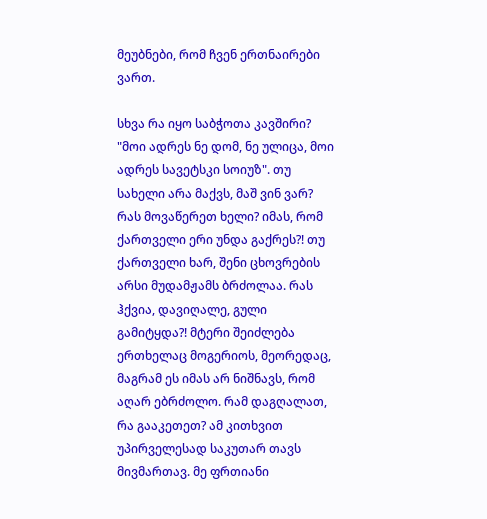მეუბნები, რომ ჩვენ ერთნაირები ვართ.

სხვა რა იყო საბჭოთა კავშირი? "მოი ადრეს ნე დომ, ნე ულიცა, მოი ადრეს სავეტსკი სოიუზ". თუ სახელი არა მაქვს, მაშ ვინ ვარ? რას მოვაწერეთ ხელი? იმას, რომ ქართველი ერი უნდა გაქრეს?! თუ ქართველი ხარ, შენი ცხოვრების არსი მუდამჟამს ბრძოლაა. რას ჰქვია, დავიღალე, გული გამიტყდა?! მტერი შეიძლება ერთხელაც მოგერიოს, მეორედაც, მაგრამ ეს იმას არ ნიშნავს, რომ აღარ ებრძოლო. რამ დაგღალათ,  რა გააკეთეთ? ამ კითხვით უპირველესად საკუთარ თავს მივმართავ. მე ფრთიანი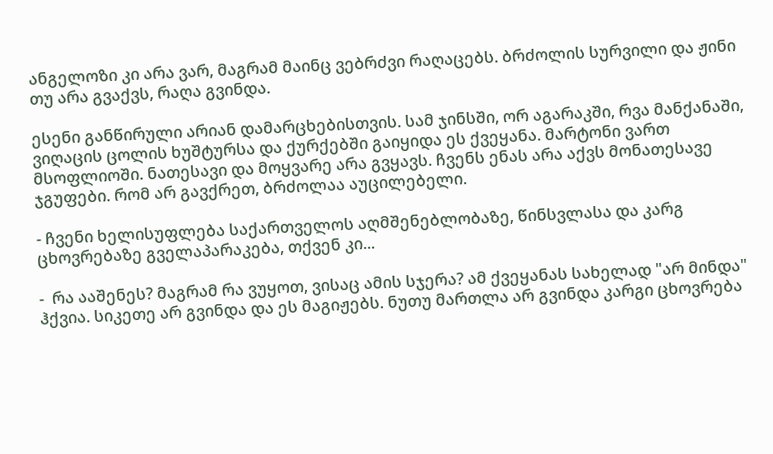ანგელოზი კი არა ვარ, მაგრამ მაინც ვებრძვი რაღაცებს. ბრძოლის სურვილი და ჟინი თუ არა გვაქვს, რაღა გვინდა.

ესენი განწირული არიან დამარცხებისთვის. სამ ჯინსში, ორ აგარაკში, რვა მანქანაში, ვიღაცის ცოლის ხუშტურსა და ქურქებში გაიყიდა ეს ქვეყანა. მარტონი ვართ მსოფლიოში. ნათესავი და მოყვარე არა გვყავს. ჩვენს ენას არა აქვს მონათესავე ჯგუფები. რომ არ გავქრეთ, ბრძოლაა აუცილებელი.

- ჩვენი ხელისუფლება საქართველოს აღმშენებლობაზე, წინსვლასა და კარგ ცხოვრებაზე გველაპარაკება, თქვენ კი...

-  რა ააშენეს? მაგრამ რა ვუყოთ, ვისაც ამის სჯერა? ამ ქვეყანას სახელად "არ მინდა" ჰქვია. სიკეთე არ გვინდა და ეს მაგიჟებს. ნუთუ მართლა არ გვინდა კარგი ცხოვრება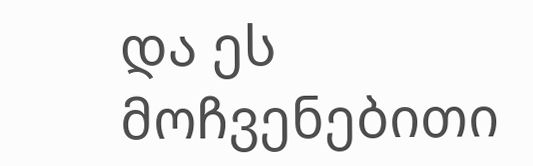და ეს მოჩვენებითი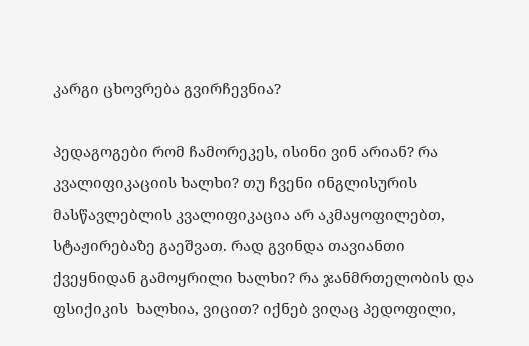კარგი ცხოვრება გვირჩევნია?

პედაგოგები რომ ჩამორეკეს, ისინი ვინ არიან? რა კვალიფიკაციის ხალხი? თუ ჩვენი ინგლისურის მასწავლებლის კვალიფიკაცია არ აკმაყოფილებთ, სტაჟირებაზე გაეშვათ. რად გვინდა თავიანთი ქვეყნიდან გამოყრილი ხალხი? რა ჯანმრთელობის და ფსიქიკის  ხალხია, ვიცით? იქნებ ვიღაც პედოფილი,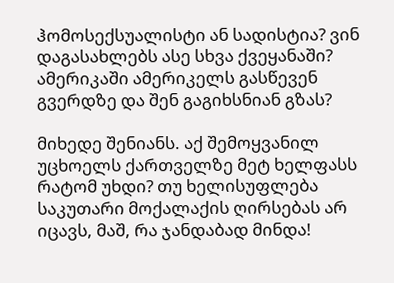ჰომოსექსუალისტი ან სადისტია? ვინ დაგასახლებს ასე სხვა ქვეყანაში? ამერიკაში ამერიკელს გასწევენ გვერდზე და შენ გაგიხსნიან გზას?

მიხედე შენიანს. აქ შემოყვანილ უცხოელს ქართველზე მეტ ხელფასს რატომ უხდი? თუ ხელისუფლება საკუთარი მოქალაქის ღირსებას არ იცავს, მაშ, რა ჯანდაბად მინდა!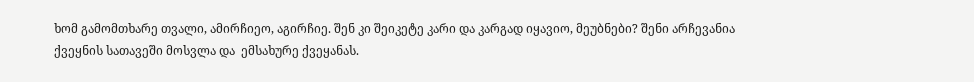ხომ გამომთხარე თვალი, ამირჩიეო, აგირჩიე. შენ კი შეიკეტე კარი და კარგად იყავიო, მეუბნები? შენი არჩევანია ქვეყნის სათავეში მოსვლა და  ემსახურე ქვეყანას.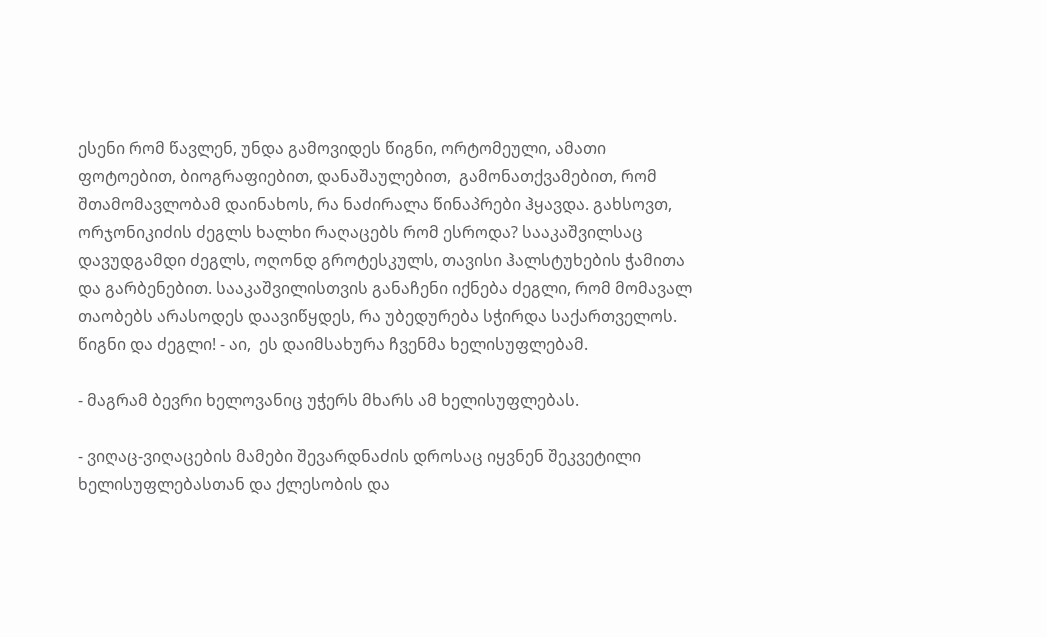ესენი რომ წავლენ, უნდა გამოვიდეს წიგნი, ორტომეული, ამათი ფოტოებით, ბიოგრაფიებით, დანაშაულებით,  გამონათქვამებით, რომ შთამომავლობამ დაინახოს, რა ნაძირალა წინაპრები ჰყავდა. გახსოვთ, ორჯონიკიძის ძეგლს ხალხი რაღაცებს რომ ესროდა? სააკაშვილსაც დავუდგამდი ძეგლს, ოღონდ გროტესკულს, თავისი ჰალსტუხების ჭამითა და გარბენებით. სააკაშვილისთვის განაჩენი იქნება ძეგლი, რომ მომავალ თაობებს არასოდეს დაავიწყდეს, რა უბედურება სჭირდა საქართველოს. წიგნი და ძეგლი! - აი,  ეს დაიმსახურა ჩვენმა ხელისუფლებამ.

- მაგრამ ბევრი ხელოვანიც უჭერს მხარს ამ ხელისუფლებას.

- ვიღაც-ვიღაცების მამები შევარდნაძის დროსაც იყვნენ შეკვეტილი ხელისუფლებასთან და ქლესობის და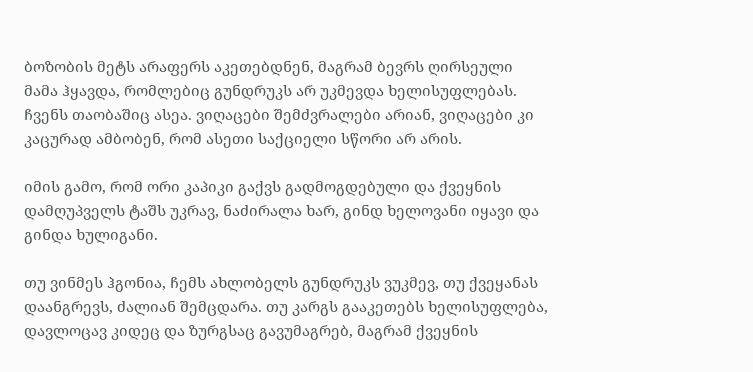ბოზობის მეტს არაფერს აკეთებდნენ, მაგრამ ბევრს ღირსეული მამა ჰყავდა, რომლებიც გუნდრუკს არ უკმევდა ხელისუფლებას. ჩვენს თაობაშიც ასეა. ვიღაცები შემძვრალები არიან, ვიღაცები კი კაცურად ამბობენ, რომ ასეთი საქციელი სწორი არ არის.

იმის გამო, რომ ორი კაპიკი გაქვს გადმოგდებული და ქვეყნის დამღუპველს ტაშს უკრავ, ნაძირალა ხარ, გინდ ხელოვანი იყავი და გინდა ხულიგანი.

თუ ვინმეს ჰგონია, ჩემს ახლობელს გუნდრუკს ვუკმევ, თუ ქვეყანას დაანგრევს, ძალიან შემცდარა. თუ კარგს გააკეთებს ხელისუფლება, დავლოცავ კიდეც და ზურგსაც გავუმაგრებ, მაგრამ ქვეყნის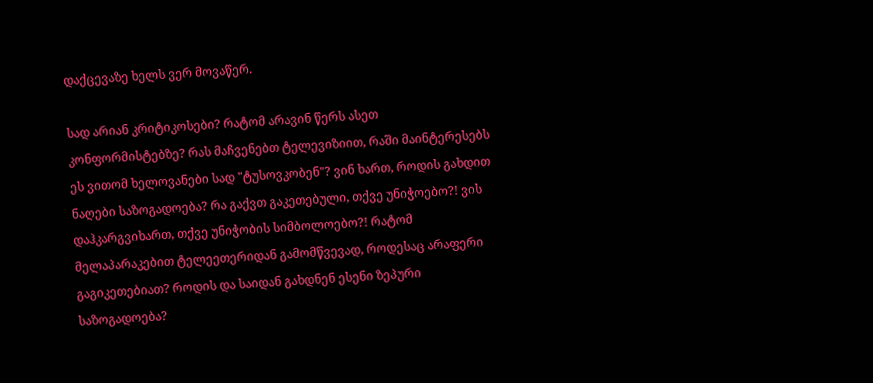დაქცევაზე ხელს ვერ მოვაწერ.

სად არიან კრიტიკოსები? რატომ არავინ წერს ასეთ კონფორმისტებზე? რას მაჩვენებთ ტელევიზიით, რაში მაინტერესებს ეს ვითომ ხელოვანები სად "ტუსოვკობენ"? ვინ ხართ, როდის გახდით ნაღები საზოგადოება? რა გაქვთ გაკეთებული, თქვე უნიჭოებო?! ვის დაჰკარგვიხართ, თქვე უნიჭობის სიმბოლოებო?! რატომ მელაპარაკებით ტელეეთერიდან გამომწვევად, როდესაც არაფერი გაგიკეთებიათ? როდის და საიდან გახდნენ ესენი ზეპური საზოგადოება?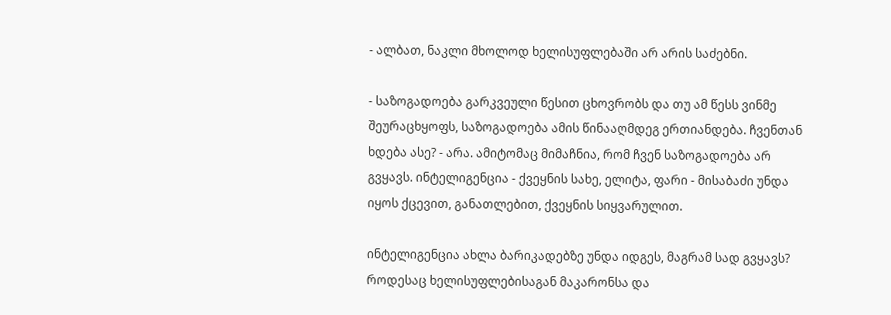- ალბათ, ნაკლი მხოლოდ ხელისუფლებაში არ არის საძებნი.

- საზოგადოება გარკვეული წესით ცხოვრობს და თუ ამ წესს ვინმე შეურაცხყოფს, საზოგადოება ამის წინააღმდეგ ერთიანდება. ჩვენთან ხდება ასე? - არა. ამიტომაც მიმაჩნია, რომ ჩვენ საზოგადოება არ გვყავს. ინტელიგენცია - ქვეყნის სახე, ელიტა, ფარი - მისაბაძი უნდა იყოს ქცევით, განათლებით, ქვეყნის სიყვარულით.

ინტელიგენცია ახლა ბარიკადებზე უნდა იდგეს, მაგრამ სად გვყავს? როდესაც ხელისუფლებისაგან მაკარონსა და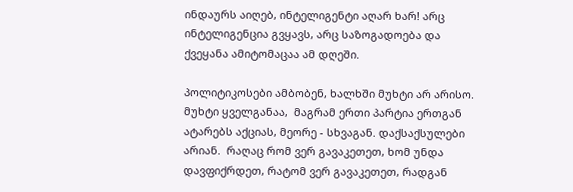ინდაურს აიღებ, ინტელიგენტი აღარ ხარ! არც ინტელიგენცია გვყავს, არც საზოგადოება და ქვეყანა ამიტომაცაა ამ დღეში.

პოლიტიკოსები ამბობენ, ხალხში მუხტი არ არისო. მუხტი ყველგანაა,  მაგრამ ერთი პარტია ერთგან ატარებს აქციას, მეორე - სხვაგან. დაქსაქსულები არიან.  რაღაც რომ ვერ გავაკეთეთ, ხომ უნდა დავფიქრდეთ, რატომ ვერ გავაკეთეთ, რადგან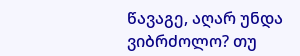წავაგე, აღარ უნდა ვიბრძოლო? თუ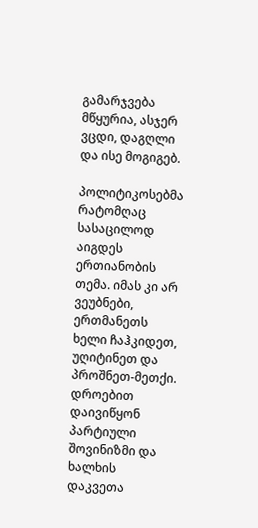გამარჯვება მწყურია, ასჯერ ვცდი, დაგღლი და ისე მოგიგებ.

პოლიტიკოსებმა რატომღაც სასაცილოდ აიგდეს ერთიანობის თემა. იმას კი არ ვეუბნები, ერთმანეთს ხელი ჩაჰკიდეთ, უღიტინეთ და პროშნეთ-მეთქი. დროებით დაივიწყონ პარტიული შოვინიზმი და ხალხის დაკვეთა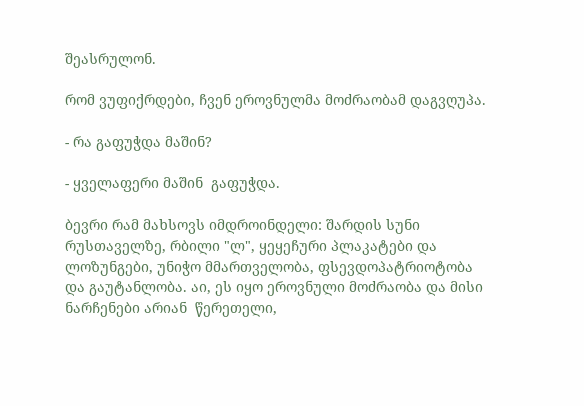შეასრულონ.

რომ ვუფიქრდები, ჩვენ ეროვნულმა მოძრაობამ დაგვღუპა.

- რა გაფუჭდა მაშინ?

- ყველაფერი მაშინ  გაფუჭდა.

ბევრი რამ მახსოვს იმდროინდელი: შარდის სუნი რუსთაველზე, რბილი "ლ", ყეყეჩური პლაკატები და ლოზუნგები, უნიჭო მმართველობა, ფსევდოპატრიოტობა და გაუტანლობა. აი, ეს იყო ეროვნული მოძრაობა და მისი  ნარჩენები არიან  წერეთელი,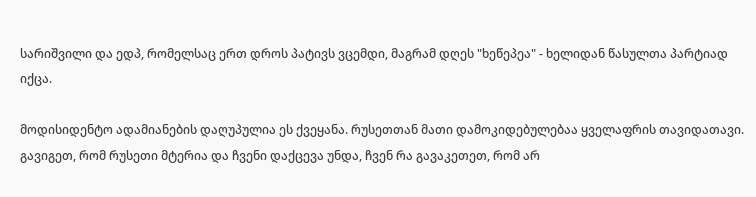სარიშვილი და ედპ, რომელსაც ერთ დროს პატივს ვცემდი, მაგრამ დღეს "ხეწეპეა" - ხელიდან წასულთა პარტიად იქცა.

მოდისიდენტო ადამიანების დაღუპულია ეს ქვეყანა. რუსეთთან მათი დამოკიდებულებაა ყველაფრის თავიდათავი. გავიგეთ, რომ რუსეთი მტერია და ჩვენი დაქცევა უნდა, ჩვენ რა გავაკეთეთ, რომ არ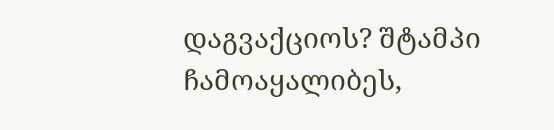დაგვაქციოს? შტამპი ჩამოაყალიბეს,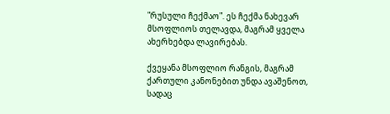"რუსული ჩექმაო". ეს ჩექმა ნახევარ მსოფლიოს თელავდა, მაგრამ ყველა ახერხებდა ლავირებას.

ქვეყანა მსოფლიო რანგის, მაგრამ ქართული კანონებით უნდა ავაშენოთ, სადაც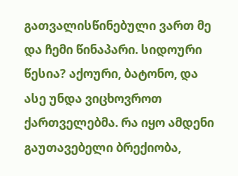გათვალისწინებული ვართ მე და ჩემი წინაპარი. სიდოური წესია? აქოური, ბატონო, და ასე უნდა ვიცხოვროთ ქართველებმა. რა იყო ამდენი გაუთავებელი ბრექიობა,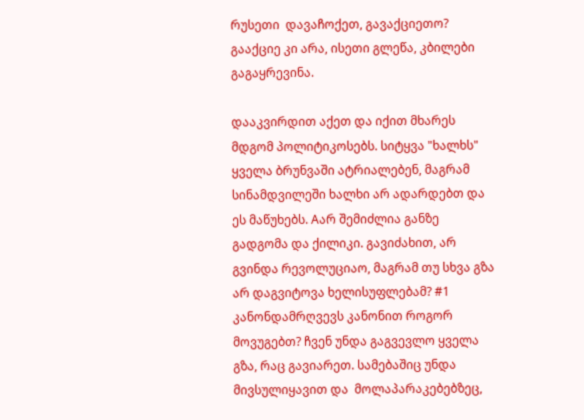რუსეთი  დავაჩოქეთ, გავაქციეთო? გააქციე კი არა, ისეთი გლეწა, კბილები გაგაყრევინა.

დააკვირდით აქეთ და იქით მხარეს მდგომ პოლიტიკოსებს. სიტყვა "ხალხს" ყველა ბრუნვაში ატრიალებენ, მაგრამ სინამდვილეში ხალხი არ ადარდებთ და ეს მაწუხებს. Aარ შემიძლია განზე გადგომა და ქილიკი. გავიძახით, არ გვინდა რევოლუციაო, მაგრამ თუ სხვა გზა არ დაგვიტოვა ხელისუფლებამ? #1 კანონდამრღვევს კანონით როგორ მოვუგებთ? ჩვენ უნდა გაგვევლო ყველა გზა, რაც გავიარეთ. სამებაშიც უნდა მივსულიყავით და  მოლაპარაკებებზეც,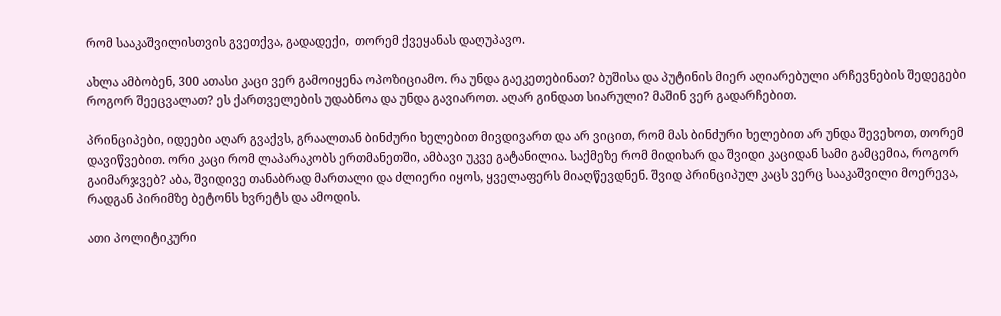რომ სააკაშვილისთვის გვეთქვა, გადადექი,  თორემ ქვეყანას დაღუპავო.

ახლა ამბობენ, 300 ათასი კაცი ვერ გამოიყენა ოპოზიციამო. რა უნდა გაეკეთებინათ? ბუშისა და პუტინის მიერ აღიარებული არჩევნების შედეგები როგორ შეეცვალათ? ეს ქართველების უდაბნოა და უნდა გავიაროთ. აღარ გინდათ სიარული? მაშინ ვერ გადარჩებით.

პრინციპები, იდეები აღარ გვაქვს, გრაალთან ბინძური ხელებით მივდივართ და არ ვიცით, რომ მას ბინძური ხელებით არ უნდა შევეხოთ, თორემ დავიწვებით. ორი კაცი რომ ლაპარაკობს ერთმანეთში, ამბავი უკვე გატანილია. საქმეზე რომ მიდიხარ და შვიდი კაციდან სამი გამცემია, როგორ გაიმარჯვებ? აბა, შვიდივე თანაბრად მართალი და ძლიერი იყოს, ყველაფერს მიაღწევდნენ. შვიდ პრინციპულ კაცს ვერც სააკაშვილი მოერევა, რადგან პირიმზე ბეტონს ხვრეტს და ამოდის.

ათი პოლიტიკური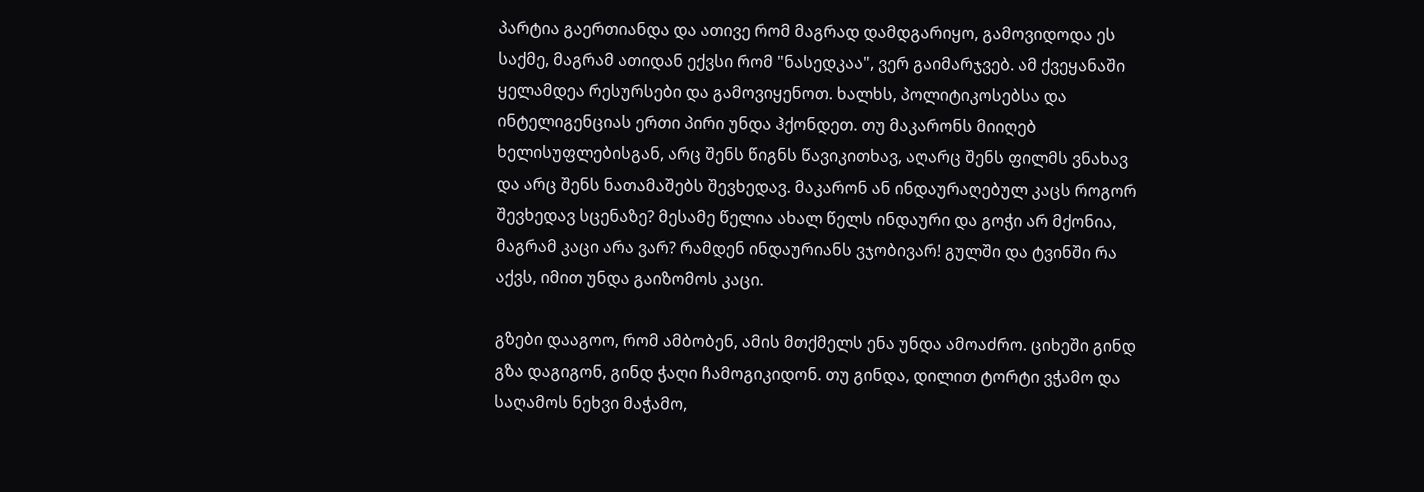პარტია გაერთიანდა და ათივე რომ მაგრად დამდგარიყო, გამოვიდოდა ეს საქმე, მაგრამ ათიდან ექვსი რომ "ნასედკაა", ვერ გაიმარჯვებ. ამ ქვეყანაში ყელამდეა რესურსები და გამოვიყენოთ. ხალხს, პოლიტიკოსებსა და ინტელიგენციას ერთი პირი უნდა ჰქონდეთ. თუ მაკარონს მიიღებ ხელისუფლებისგან, არც შენს წიგნს წავიკითხავ, აღარც შენს ფილმს ვნახავ და არც შენს ნათამაშებს შევხედავ. მაკარონ ან ინდაურაღებულ კაცს როგორ შევხედავ სცენაზე? მესამე წელია ახალ წელს ინდაური და გოჭი არ მქონია, მაგრამ კაცი არა ვარ? რამდენ ინდაურიანს ვჯობივარ! გულში და ტვინში რა აქვს, იმით უნდა გაიზომოს კაცი.

გზები დააგოო, რომ ამბობენ, ამის მთქმელს ენა უნდა ამოაძრო. ციხეში გინდ გზა დაგიგონ, გინდ ჭაღი ჩამოგიკიდონ. თუ გინდა, დილით ტორტი ვჭამო და საღამოს ნეხვი მაჭამო,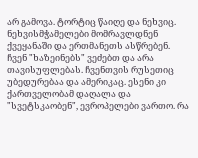არ გამოვა. ტორტიც წაიღე და ნეხვიც. ნეხვისმჭამელები მომრავლდნენ ქვეყანაში და ერთმანეთს ასწრებენ. ჩვენ "ხაზეინებს" ვეძებთ და არა თავისუფლებას. ჩვენთვის რუსეთიც უბედურებაა და ამერიკაც. ესენი კი ქართველობამ დაღალა და "სვეტსკაობენ", ევროპელები ვართო. რა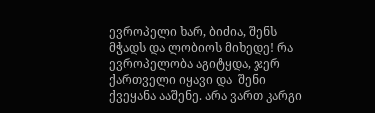ევროპელი ხარ, ბიძია, შენს მჭადს და ლობიოს მიხედე! რა ევროპელობა აგიტყდა, ჯერ ქართველი იყავი და  შენი ქვეყანა ააშენე. არა ვართ კარგი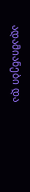ადამიანები და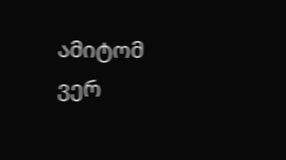ამიტომ ვერ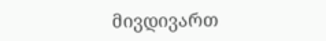მივდივართ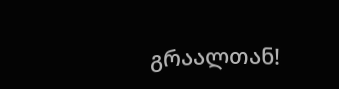გრაალთან!